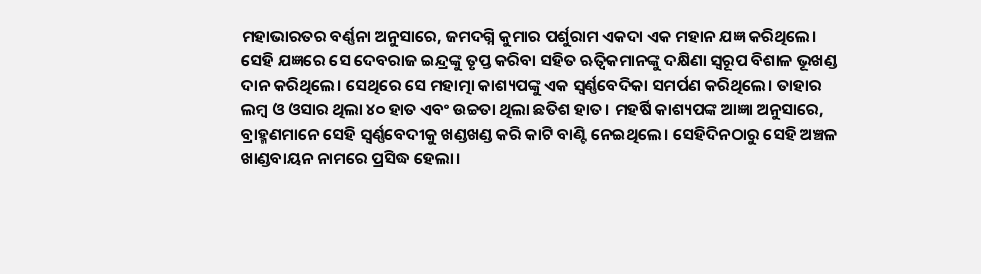ମହାଭାରତର ବର୍ଣ୍ଣନା ଅନୁସାରେ, ଜମଦଗ୍ନି କୁମାର ପର୍ଶୁରାମ ଏକଦା ଏକ ମହାନ ଯଜ୍ଞ କରିଥିଲେ। ସେହି ଯଜ୍ଞରେ ସେ ଦେବରାଜ ଇନ୍ଦ୍ରଙ୍କୁ ତୃପ୍ତ କରିବା ସହିତ ଋତ୍ୱିକମାନଙ୍କୁ ଦକ୍ଷିଣା ସ୍ୱରୂପ ବିଶାଳ ଭୂଖଣ୍ଡ ଦାନ କରିଥିଲେ। ସେଥିରେ ସେ ମହାତ୍ମା କାଶ୍ୟପଙ୍କୁ ଏକ ସ୍ୱର୍ଣ୍ଣବେଦିକା ସମର୍ପଣ କରିଥିଲେ। ତାହାର ଲମ୍ବ ଓ ଓସାର ଥିଲା ୪୦ ହାତ ଏବଂ ଉଚ୍ଚତା ଥିଲା ଛତିଶ ହାତ। ମହର୍ଷି କାଶ୍ୟପଙ୍କ ଆଜ୍ଞା ଅନୁସାରେ, ବ୍ରାହ୍ମଣମାନେ ସେହି ସ୍ୱର୍ଣ୍ଣବେଦୀକୁ ଖଣ୍ଡଖଣ୍ଡ କରି କାଟି ବାଣ୍ଟି ନେଇଥିଲେ। ସେହିଦିନଠାରୁ ସେହି ଅଞ୍ଚଳ ଖାଣ୍ଡବାୟନ ନାମରେ ପ୍ରସିଦ୍ଧ ହେଲା।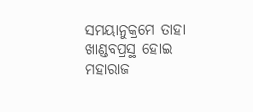ସମୟାନୁକ୍ରମେ ତାହା ଖାଣ୍ଡବପ୍ରସ୍ଥ ହୋଇ ମହାରାଜ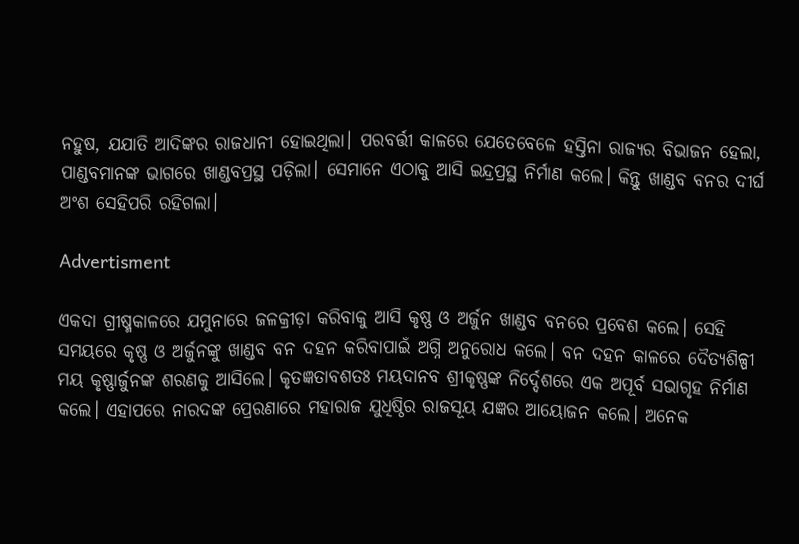ନହୁଷ, ଯଯାତି ଆଦିଙ୍କର ରାଜଧାନୀ ହୋଇଥିଲା। ପରବର୍ତ୍ତୀ କାଳରେ ଯେତେବେଳେ ହସ୍ତିନା ରାଜ୍ୟର ବିଭାଜନ ହେଲା, ପାଣ୍ଡବମାନଙ୍କ ଭାଗରେ ଖାଣ୍ଡବପ୍ରସ୍ଥ ପଡ଼ିଲା। ସେମାନେ ଏଠାକୁ ଆସି ଇନ୍ଦ୍ରପ୍ରସ୍ଥ ନିର୍ମାଣ କଲେ। କିନ୍ତୁ ଖାଣ୍ଡବ ବନର ଦୀର୍ଘ ଅଂଶ ସେହିପରି ରହିଗଲା।

Advertisment

ଏକଦା ଗ୍ରୀଷ୍ମକାଳରେ ଯମୁନାରେ ଜଳକ୍ରୀଡ଼ା କରିବାକୁ ଆସି କୃଷ୍ଣ ଓ ଅର୍ଜୁନ ଖାଣ୍ଡବ ବନରେ ପ୍ରବେଶ କଲେ। ସେହି ସମୟରେ କୃଷ୍ଣ ଓ ଅର୍ଜୁନଙ୍କୁ ଖାଣ୍ଡବ ବନ ଦହନ କରିବାପାଇଁ ଅଗ୍ନି ଅନୁରୋଧ କଲେ। ବନ ଦହନ କାଳରେ ଦୈତ୍ୟଶିଳ୍ପୀ ମୟ କୃଷ୍ଣାର୍ଜୁନଙ୍କ ଶରଣକୁ ଆସିଲେ। କୃତଜ୍ଞତାବଶତଃ ମୟଦାନବ ଶ୍ରୀକୃଷ୍ଣଙ୍କ ନିର୍ଦ୍ଦେଶରେ ଏକ ଅପୂର୍ବ ସଭାଗୃହ ନିର୍ମାଣ କଲେ। ଏହାପରେ ନାରଦଙ୍କ ପ୍ରେରଣାରେ ମହାରାଜ ଯୁଧିଷ୍ଠିର ରାଜସୂୟ ଯଜ୍ଞର ଆୟୋଜନ କଲେ। ଅନେକ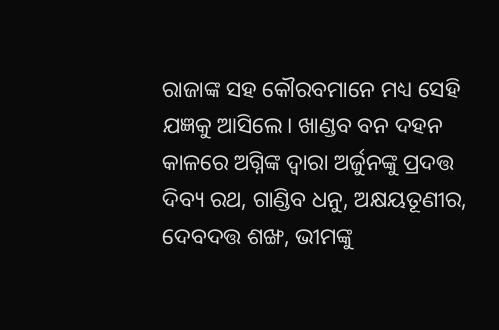ରାଜାଙ୍କ ସହ କୌରବମାନେ ମଧ୍ୟ ସେହି ଯଜ୍ଞକୁ ଆସିଲେ। ଖାଣ୍ଡବ ବନ ଦହନ କାଳରେ ଅଗ୍ନିଙ୍କ ଦ୍ୱାରା ଅର୍ଜୁନଙ୍କୁ ପ୍ରଦତ୍ତ ଦିବ୍ୟ ରଥ, ଗାଣ୍ଡିବ ଧନୁ, ଅକ୍ଷୟତୂଣୀର, ଦେବଦତ୍ତ ଶଙ୍ଖ, ଭୀମଙ୍କୁ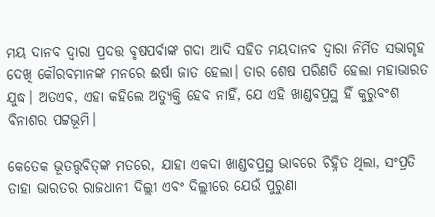ମୟ ଦାନବ ଦ୍ୱାରା ପ୍ରଦତ୍ତ ବୃଷପର୍ବାଙ୍କ ଗଦା ଆଦି ସହିତ ମୟଦାନବ ଦ୍ୱାରା ନିର୍ମିତ ସଭାଗୃହ ଦେଖି କୌରବମାନଙ୍କ ମନରେ ଈର୍ଷା ଜାତ ହେଲା। ତାର ଶେଷ ପରିଣତି ହେଲା ମହାଭାରତ ଯୁଦ୍ଧ। ଅତଏବ, ଏହା କହିଲେ ଅତ୍ୟୁକ୍ତି ହେବ ନାହିଁ, ଯେ ଏହି ଖାଣ୍ଡବପ୍ରସ୍ଥ ହିଁ କୁରୁବଂଶ ବିନାଶର ପଟ୍ଟଭୂମି।

କେତେକ ଭୂତତ୍ତ୍ୱବିତ୍‌ଙ୍କ ମତରେ, ଯାହା ଏକଦା ଖାଣ୍ଡବପ୍ରସ୍ଥ ଭାବରେ ଚିହ୍ନିତ ଥିଲା, ସଂପ୍ରତି ତାହା ଭାରତର ରାଜଧାନୀ ଦିଲ୍ଲୀ ଏବଂ ଦିଲ୍ଲୀରେ ଯେଉଁ ପୁରୁଣା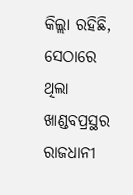କିଲ୍ଲା ରହିଛି, ସେଠାରେ ଥିଲା ଖାଣ୍ଡବପ୍ରସ୍ଥର ରାଜଧାନୀ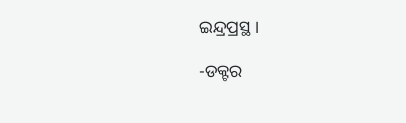ଇନ୍ଦ୍ରପ୍ରସ୍ଥ।

-ଡକ୍ଟର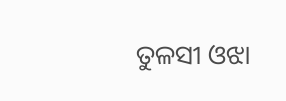ତୁଳସୀ ଓଝା